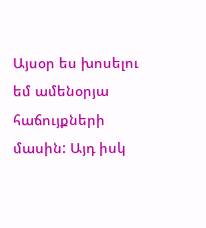Այսօր ես խոսելու եմ ամենօրյա հաճույքների մասին: Այդ իսկ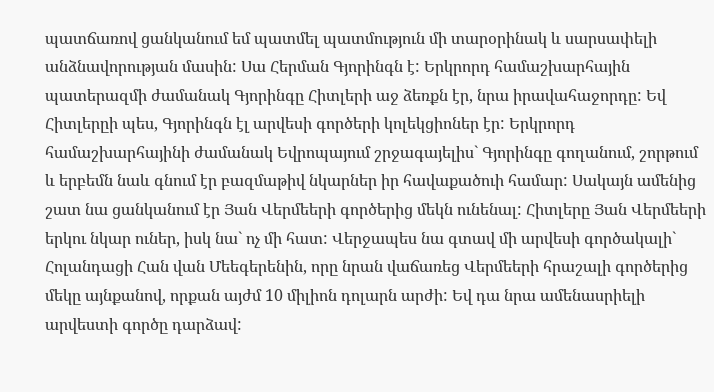պատճառով ցանկանում եմ պատմել պատմություն մի տարօրինակ և սարսափելի անձնավորության մասին: Սա Հերման Գյորինգն է: Երկրորդ համաշխարհային պատերազմի ժամանակ Գյորինգը Հիտլերի աջ ձեռքն էր, նրա իրավահաջորդը: Եվ Հիտլերըի պես, Գյորինգն էլ արվեսի գործերի կոլեկցիոներ էր: Երկրորդ համաշխարհայինի ժամանակ Եվրոպայում շրջագայելիս` Գյորինգը գողանում, շորթում և երբեմն նաև գնում էր բազմաթիվ նկարներ իր հավաքածուի համար: Սակայն ամենից շատ նա ցանկանում էր Յան Վերմեերի գործերից մեկն ունենալ: Հիտլերը Յան Վերմեերի երկու նկար ուներ, իսկ նա` ոչ մի հատ: Վերջապես նա գտավ մի արվեսի գործակալի` Հոլանդացի Հան վան Մեեգերենին, որը նրան վաճառեց Վերմեերի հրաշալի գործերից մեկը այնքանով, որքան այժմ 10 միլիոն դոլարն արժի: Եվ դա նրա ամենասրիելի արվեստի գործը դարձավ: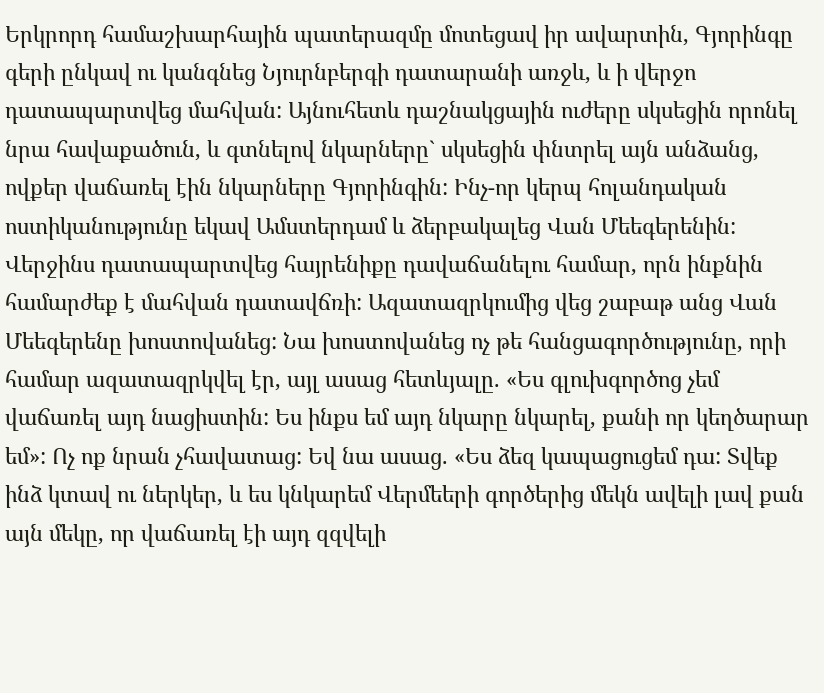Երկրորդ համաշխարհային պատերազմը մոտեցավ իր ավարտին, Գյորինգը գերի ընկավ ու կանգնեց Նյուրնբերգի դատարանի առջև, և ի վերջո դատապարտվեց մահվան: Այնուհետև դաշնակցային ուժերը սկսեցին որոնել նրա հավաքածուն, և գտնելով նկարները` սկսեցին փնտրել այն անձանց, ովքեր վաճառել էին նկարները Գյորինգին: Ինչ-որ կերպ հոլանդական ոստիկանությունը եկավ Ամստերդամ և ձերբակալեց Վան Մեեգերենին: Վերջինս դատապարտվեց հայրենիքը դավաճանելու համար, որն ինքնին համարժեք է մահվան դատավճռի: Ազատազրկումից վեց շաբաթ անց Վան Մեեգերենը խոստովանեց: Նա խոստովանեց ոչ թե հանցագործությունը, որի համար ազատազրկվել էր, այլ ասաց հետևյալը. «Ես գլուխգործոց չեմ վաճառել այդ նացիստին: Ես ինքս եմ այդ նկարը նկարել, քանի որ կեղծարար եմ»: Ոչ ոք նրան չհավատաց: Եվ նա ասաց. «Ես ձեզ կապացուցեմ դա: Տվեք ինձ կտավ ու ներկեր, և ես կնկարեմ Վերմեերի գործերից մեկն ավելի լավ քան այն մեկը, որ վաճառել էի այդ զզվելի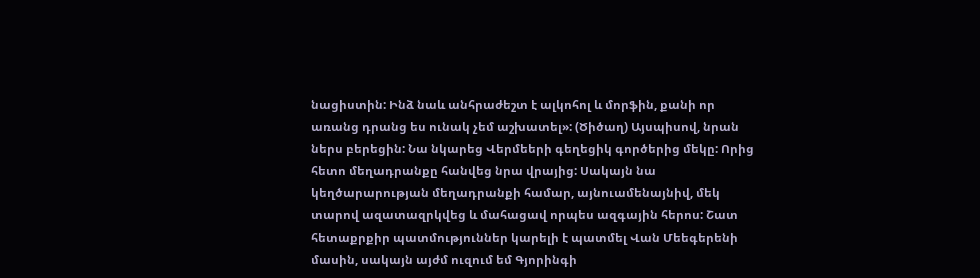նացիստին: Ինձ նաև անհրաժեշտ է ալկոհոլ և մորֆին, քանի որ առանց դրանց ես ունակ չեմ աշխատել»: (Ծիծաղ) Այսպիսով, նրան ներս բերեցին: Նա նկարեց Վերմեերի գեղեցիկ գործերից մեկը: Որից հետո մեղադրանքը հանվեց նրա վրայից: Սակայն նա կեղծարարության մեղադրանքի համար, այնուամենայնիվ, մեկ տարով ազատազրկվեց և մահացավ որպես ազգային հերոս: Շատ հետաքրքիր պատմություններ կարելի է պատմել Վան Մեեգերենի մասին, սակայն այժմ ուզում եմ Գյորինգի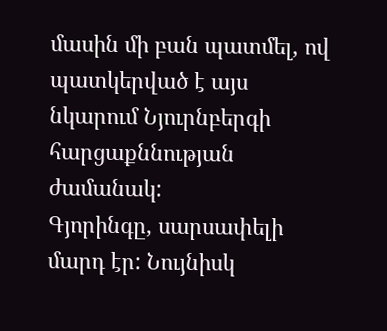մասին մի բան պատմել, ով պատկերված է այս նկարում Նյուրնբերգի հարցաքննության ժամանակ:
Գյորինգը, սարսափելի մարդ էր: Նույնիսկ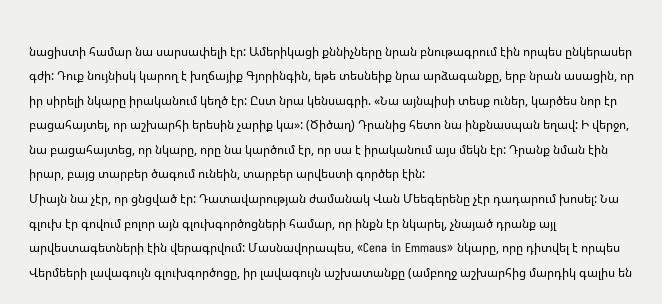նացիստի համար նա սարսափելի էր: Ամերիկացի քննիչները նրան բնութագրում էին որպես ընկերասեր գժի: Դուք նույնիսկ կարող է խղճայիք Գյորինգին, եթե տեսնեիք նրա արձագանքը, երբ նրան ասացին, որ իր սիրելի նկարը իրականում կեղծ էր: Ըստ նրա կենսագրի. «Նա այնպիսի տեսք ուներ, կարծես նոր էր բացահայտել, որ աշխարհի երեսին չարիք կա»: (Ծիծաղ) Դրանից հետո նա ինքնասպան եղավ: Ի վերջո, նա բացահայտեց, որ նկարը, որը նա կարծում էր, որ սա է իրականում այս մեկն էր: Դրանք նման էին իրար, բայց տարբեր ծագում ունեին, տարբեր արվեստի գործեր էին:
Միայն նա չէր, որ ցնցված էր: Դատավարության ժամանակ Վան Մեեգերենը չէր դադարում խոսել: Նա գլուխ էր գովում բոլոր այն գլուխգործոցների համար, որ ինքն էր նկարել, չնայած դրանք այլ արվեստագետների էին վերագրվում: Մասնավորապես, «Cena in Emmaus» նկարը, որը դիտվել է որպես Վերմեերի լավագույն գլուխգործոցը, իր լավագույն աշխատանքը (ամբողջ աշխարհից մարդիկ գալիս են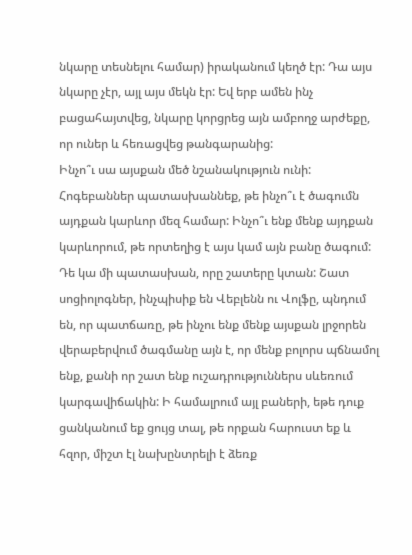նկարը տեսնելու համար) իրականում կեղծ էր: Դա այս նկարը չէր, այլ այս մեկն էր: Եվ երբ ամեն ինչ բացահայտվեց, նկարը կորցրեց այն ամբողջ արժեքը, որ ուներ և հեռացվեց թանգարանից:
Ինչո՞ւ սա այսքան մեծ նշանակություն ունի: Հոգեբաններ պատասխաննեք, թե ինչո՞ւ է ծագումն այդքան կարևոր մեզ համար: Ինչո՞ւ ենք մենք այդքան կարևորում, թե որտեղից է այս կամ այն բանը ծագում: Դե կա մի պատասխան, որը շատերը կտան: Շատ սոցիոլոգներ, ինչպիսիք են Վեբլենն ու Վոլֆը, պնդում են, որ պատճառը, թե ինչու ենք մենք այսքան լրջորեն վերաբերվում ծագմանը այն է, որ մենք բոլորս պճնամոլ ենք, քանի որ շատ ենք ուշադրություններս սևեռում կարգավիճակին: Ի համալրում այլ բաների, եթե դուք ցանկանում եք ցույց տալ, թե որքան հարուստ եք և հզոր, միշտ էլ նախընտրելի է ձեռք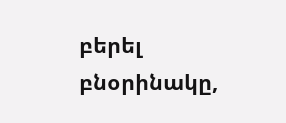բերել բնօրինակը,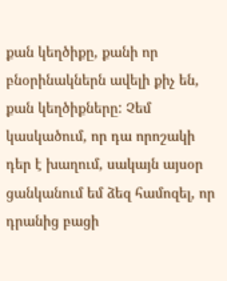քան կեղծիքը, քանի որ բնօրինակներն ավելի քիչ են, քան կեղծիքները: Չեմ կասկածում, որ դա որոշակի դեր է խաղում, սակայն այսօր ցանկանում եմ ձեզ համոզել, որ դրանից բացի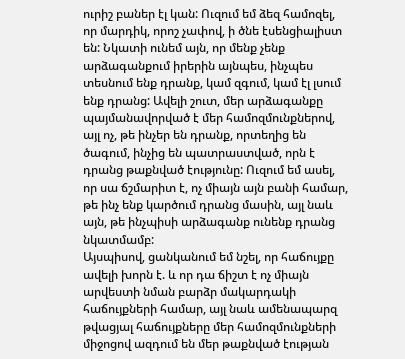ուրիշ բաներ էլ կան: Ուզում եմ ձեզ համոզել, որ մարդիկ, որոշ չափով, ի ծնե էսենցիալիստ են: Նկատի ունեմ այն, որ մենք չենք արձագանքում իրերին այնպես, ինչպես տեսնում ենք դրանք, կամ զգում, կամ էլ լսում ենք դրանց: Ավելի շուտ, մեր արձագանքը պայմանավորված է մեր համոզմունքներով, այլ ոչ, թե ինչեր են դրանք, որտեղից են ծագում, ինչից են պատրաստված, որն է դրանց թաքնված էությունը: Ուզում եմ ասել, որ սա ճշմարիտ է, ոչ միայն այն բանի համար, թե ինչ ենք կարծում դրանց մասին, այլ նաև այն, թե ինչպիսի արձագանք ունենք դրանց նկատմամբ:
Այսպիսով, ցանկանում եմ նշել, որ հաճույքը ավելի խորն է. և որ դա ճիշտ է ոչ միայն արվեստի նման բարձր մակարդակի հաճույքների համար, այլ նաև ամենապարզ թվացյալ հաճույքները մեր համոզմունքների միջոցով ազդում են մեր թաքնված էության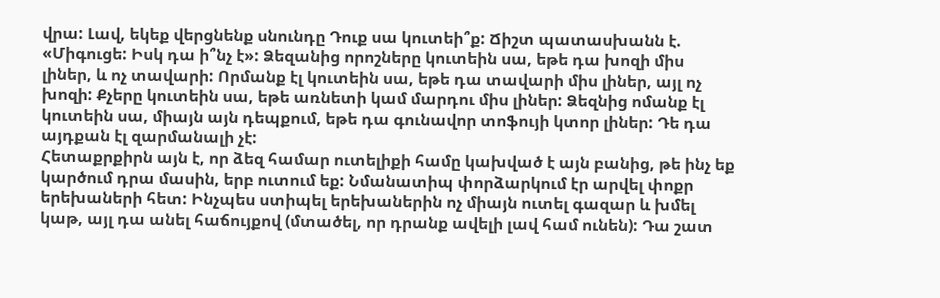վրա: Լավ, եկեք վերցնենք սնունդը Դուք սա կուտեի՞ք: Ճիշտ պատասխանն է. «Միգուցե: Իսկ դա ի՞նչ է»: Ձեզանից որոշները կուտեին սա, եթե դա խոզի միս լիներ, և ոչ տավարի: Որմանք էլ կուտեին սա, եթե դա տավարի միս լիներ, այլ ոչ խոզի: Քչերը կուտեին սա, եթե առնետի կամ մարդու միս լիներ: Ձեզնից ոմանք էլ կուտեին սա, միայն այն դեպքում, եթե դա գունավոր տոֆույի կտոր լիներ: Դե դա այդքան էլ զարմանալի չէ:
Հետաքրքիրն այն է, որ ձեզ համար ուտելիքի համը կախված է այն բանից, թե ինչ եք կարծում դրա մասին, երբ ուտում եք: Նմանատիպ փորձարկում էր արվել փոքր երեխաների հետ: Ինչպես ստիպել երեխաներին ոչ միայն ուտել գազար և խմել կաթ, այլ դա անել հաճույքով (մտածել, որ դրանք ավելի լավ համ ունեն): Դա շատ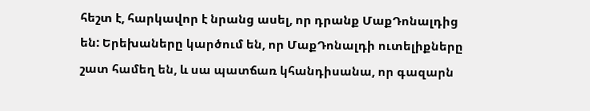հեշտ է, հարկավոր է նրանց ասել, որ դրանք ՄաքԴոնալդից են: Երեխաները կարծում են, որ ՄաքԴոնալդի ուտելիքները շատ համեղ են, և սա պատճառ կհանդիսանա, որ գազարն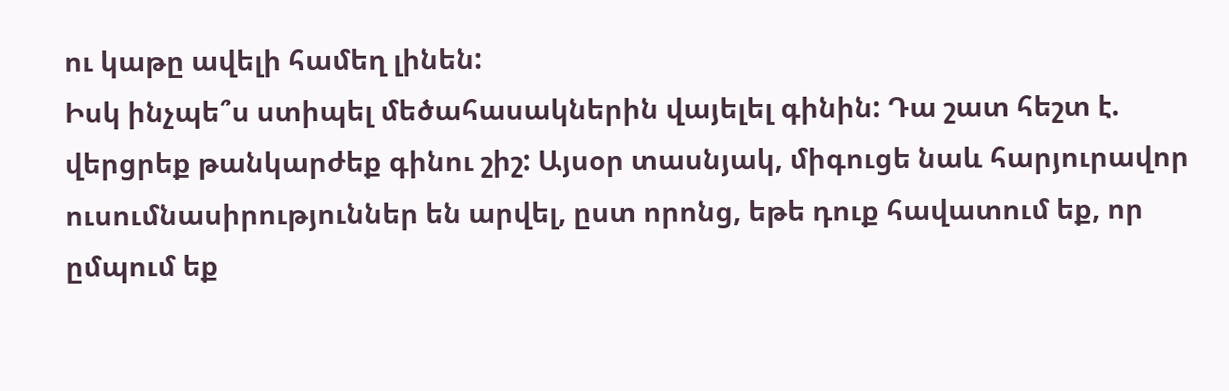ու կաթը ավելի համեղ լինեն:
Իսկ ինչպե՞ս ստիպել մեծահասակներին վայելել գինին: Դա շատ հեշտ է. վերցրեք թանկարժեք գինու շիշ: Այսօր տասնյակ, միգուցե նաև հարյուրավոր ուսումնասիրություններ են արվել, ըստ որոնց, եթե դուք հավատում եք, որ ըմպում եք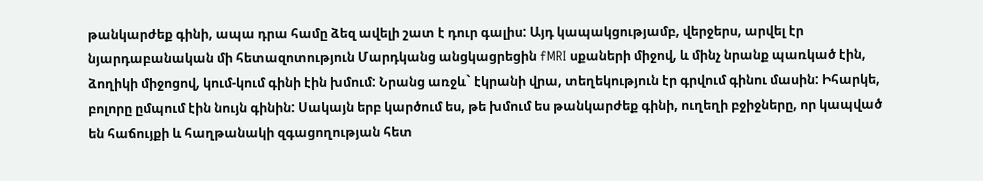թանկարժեք գինի, ապա դրա համը ձեզ ավելի շատ է դուր գալիս: Այդ կապակցությամբ, վերջերս, արվել էր նյարդաբանական մի հետազոտություն Մարդկանց անցկացրեցին fMRI սքաների միջով, և մինչ նրանք պառկած էին, ձողիկի միջոցով, կում-կում գինի էին խմում: Նրանց առջև` էկրանի վրա, տեղեկություն էր գրվում գինու մասին: Իհարկե, բոլորը ըմպում էին նույն գինին: Սակայն երբ կարծում ես, թե խմում ես թանկարժեք գինի, ուղեղի բջիջները, որ կապված են հաճույքի և հաղթանակի զգացողության հետ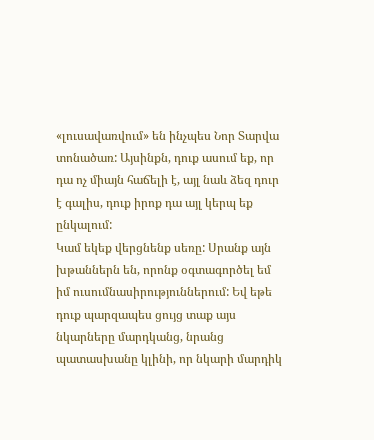«լուսավառվում» են ինչպես Նոր Տարվա տոնածառ: Այսինքն, դուք ասում եք, որ դա ոչ միայն հաճելի է, այլ նաև ձեզ դուր է գալիս, դուք իրոք դա այլ կերպ եք ընկալում:
Կամ եկեք վերցնենք սեռը: Սրանք այն խթաններն են, որոնք օգտագործել եմ իմ ուսումնասիրություններում: Եվ եթե դուք պարզապես ցույց տաք այս նկարները մարդկանց, նրանց պատասխանը կլինի, որ նկարի մարդիկ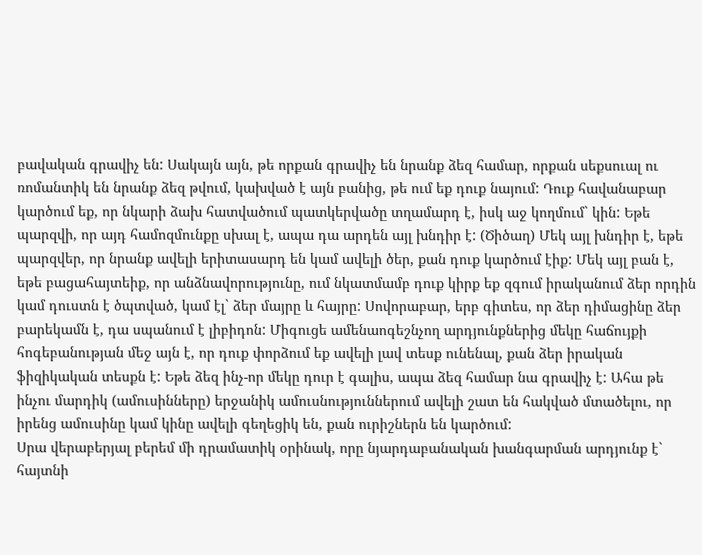բավական գրավիչ են: Սակայն այն, թե որքան գրավիչ են նրանք ձեզ համար, որքան սեքսուալ ու ռոմանտիկ են նրանք ձեզ թվում, կախված է այն բանից, թե ում եք դուք նայում: Դուք հավանաբար կարծում եք, որ նկարի ձախ հատվածում պատկերվածը տղամարդ է, իսկ աջ կողմում` կին: Եթե պարզվի, որ այդ համոզմունքը սխալ է, ապա դա արդեն այլ խնդիր է: (Ծիծաղ) Մեկ այլ խնդիր է, եթե պարզվեր, որ նրանք ավելի երիտասարդ են կամ ավելի ծեր, քան դուք կարծում էիք: Մեկ այլ բան է, եթե բացահայտեիք, որ անձնավորությունը, ում նկատմամբ դուք կիրք եք զգում իրականում ձեր որդին կամ դուստն է ծպտված, կամ էլ` ձեր մայրը և հայրը: Սովորաբար, երբ գիտես, որ ձեր դիմացինը ձեր բարեկամն է, դա սպանում է լիբիդոն: Միգուցե ամենաոգեշնչող արդյունքներից մեկը հաճույքի հոգեբանության մեջ այն է, որ դուք փորձում եք ավելի լավ տեսք ունենալ, քան ձեր իրական ֆիզիկական տեսքն է: Եթե ձեզ ինչ-որ մեկը դուր է գալիս, ապա ձեզ համար նա գրավիչ է: Ահա թե ինչու մարդիկ (ամուսինները) երջանիկ ամուսնություններում ավելի շատ են հակված մտածելու, որ իրենց ամուսինը կամ կինը ավելի գեղեցիկ են, քան ուրիշներն են կարծում:
Սրա վերաբերյալ բերեմ մի դրամատիկ օրինակ, որը նյարդաբանական խանգարման արդյունք է` հայտնի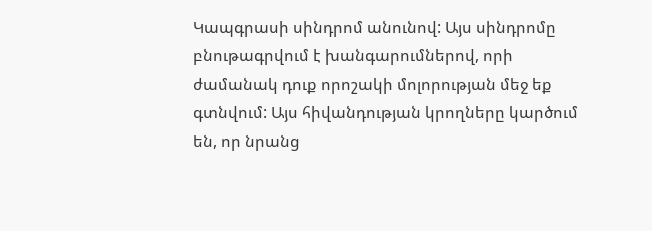Կապգրասի սինդրոմ անունով: Այս սինդրոմը բնութագրվում է խանգարումներով, որի ժամանակ դուք որոշակի մոլորության մեջ եք գտնվում: Այս հիվանդության կրողները կարծում են, որ նրանց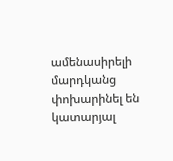ամենասիրելի մարդկանց փոխարինել են կատարյալ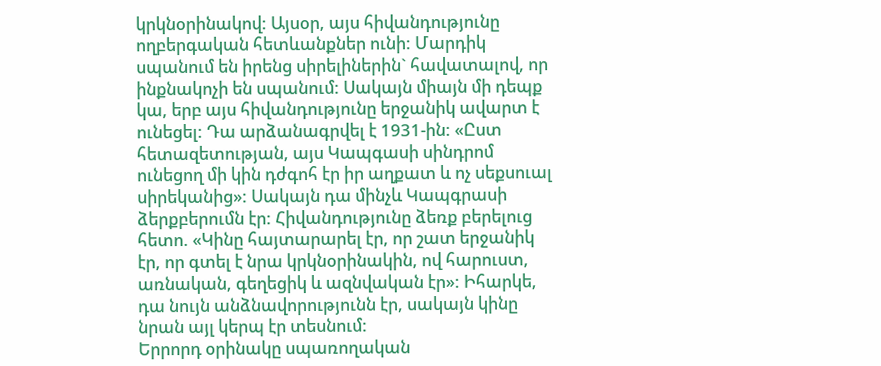կրկնօրինակով: Այսօր, այս հիվանդությունը ողբերգական հետևանքներ ունի: Մարդիկ սպանում են իրենց սիրելիներին` հավատալով, որ ինքնակոչի են սպանում: Սակայն միայն մի դեպք կա, երբ այս հիվանդությունը երջանիկ ավարտ է ունեցել: Դա արձանագրվել է 1931-ին: «Ըստ հետազետության, այս Կապգասի սինդրոմ ունեցող մի կին դժգոհ էր իր աղքատ և ոչ սեքսուալ սիրեկանից»: Սակայն դա մինչև Կապգրասի ձերքբերումն էր: Հիվանդությունը ձեռք բերելուց հետո. «Կինը հայտարարել էր, որ շատ երջանիկ էր, որ գտել է նրա կրկնօրինակին, ով հարուստ, առնական, գեղեցիկ և ազնվական էր»: Իհարկե, դա նույն անձնավորությունն էր, սակայն կինը նրան այլ կերպ էր տեսնում:
Երրորդ օրինակը սպառողական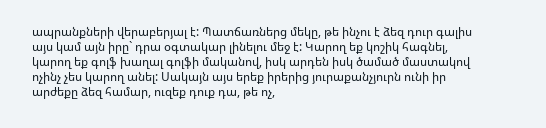ապրանքների վերաբերյալ է: Պատճառներց մեկը, թե ինչու է ձեզ դուր գալիս այս կամ այն իրը` դրա օգտակար լինելու մեջ է: Կարող եք կոշիկ հագնել, կարող եք գոլֆ խաղալ գոլֆի մականով, իսկ արդեն իսկ ծամած մաստակով ոչինչ չես կարող անել: Սակայն այս երեք իրերից յուրաքանչյուրն ունի իր արժեքը ձեզ համար, ուզեք դուք դա, թե ոչ,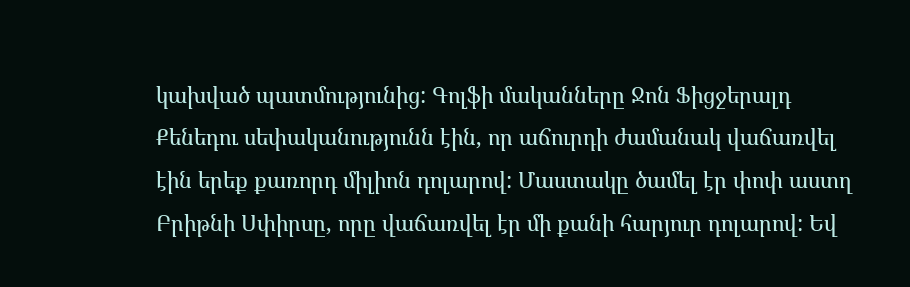կախված պատմությունից: Գոլֆի մականները Ջոն Ֆիցջերալդ Քենեդու սեփականությունն էին, որ աճուրդի ժամանակ վաճառվել էին երեք քառորդ միլիոն դոլարով: Մաստակը ծամել էր փոփ աստղ Բրիթնի Սփիրսը, որը վաճառվել էր մի քանի հարյուր դոլարով: Եվ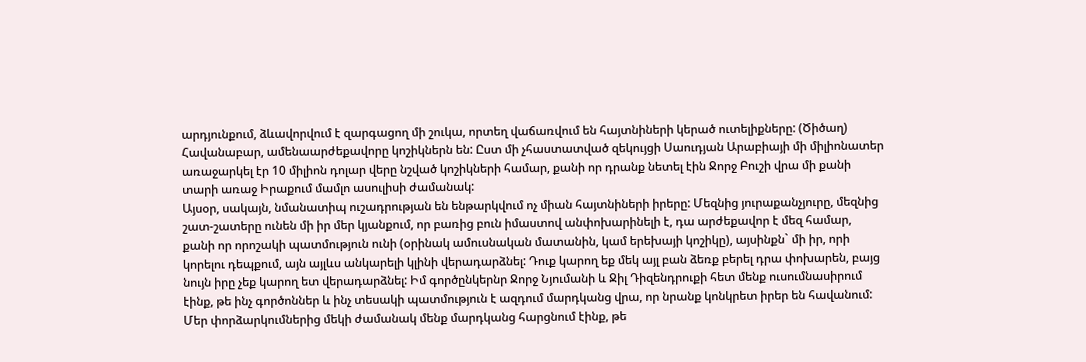արդյունքում, ձևավորվում է զարգացող մի շուկա, որտեղ վաճառվում են հայտնիների կերած ուտելիքները: (Ծիծաղ) Հավանաբար, ամենաարժեքավորը կոշիկներն են: Ըստ մի չհաստատված զեկույցի Սաուդյան Արաբիայի մի միլիոնատեր առաջարկել էր 10 միլիոն դոլար վերը նշված կոշիկների համար, քանի որ դրանք նետել էին Ջորջ Բուշի վրա մի քանի տարի առաջ Իրաքում մամլո ասուլիսի ժամանակ:
Այսօր, սակայն, նմանատիպ ուշադրության են ենթարկվում ոչ միան հայտնիների իրերը: Մեզնից յուրաքանչյուրը, մեզնից շատ-շատերը ունեն մի իր մեր կյանքում, որ բառից բուն իմաստով անփոխարինելի է, դա արժեքավոր է մեզ համար, քանի որ որոշակի պատմություն ունի (օրինակ ամուսնական մատանին, կամ երեխայի կոշիկը), այսինքն` մի իր, որի կորելու դեպքում, այն այլևս անկարելի կլինի վերադարձնել: Դուք կարող եք մեկ այլ բան ձեռք բերել դրա փոխարեն, բայց նույն իրը չեք կարող ետ վերադարձնել: Իմ գործընկերնր Ջորջ Նյումանի և Ջիլ Դիզենդրուքի հետ մենք ուսումնասիրում էինք, թե ինչ գործոններ և ինչ տեսակի պատմություն է ազդում մարդկանց վրա, որ նրանք կոնկրետ իրեր են հավանում: Մեր փորձարկումներից մեկի ժամանակ մենք մարդկանց հարցնում էինք, թե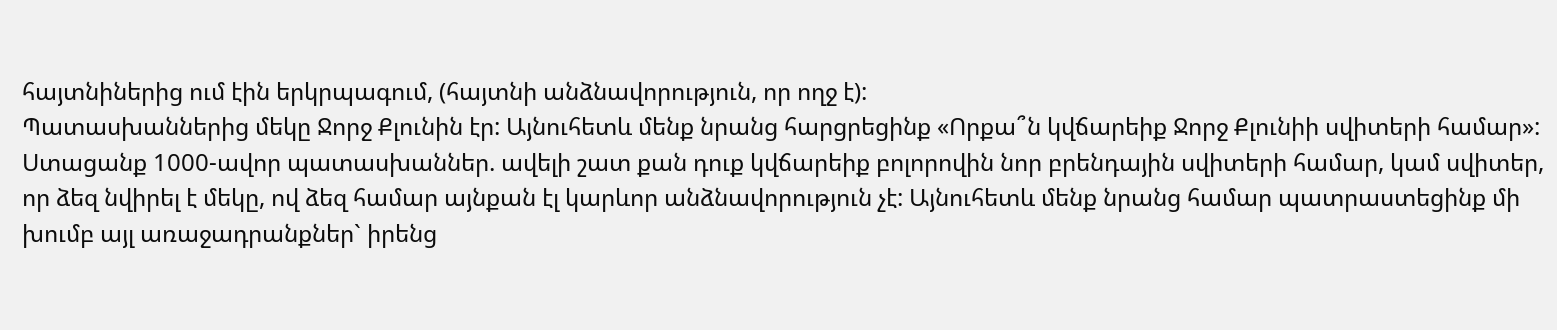հայտնիներից ում էին երկրպագում, (հայտնի անձնավորություն, որ ողջ է):
Պատասխաններից մեկը Ջորջ Քլունին էր: Այնուհետև մենք նրանց հարցրեցինք «Որքա՞ն կվճարեիք Ջորջ Քլունիի սվիտերի համար»: Ստացանք 1000-ավոր պատասխաններ. ավելի շատ քան դուք կվճարեիք բոլորովին նոր բրենդային սվիտերի համար, կամ սվիտեր, որ ձեզ նվիրել է մեկը, ով ձեզ համար այնքան էլ կարևոր անձնավորություն չէ: Այնուհետև մենք նրանց համար պատրաստեցինք մի խումբ այլ առաջադրանքներ` իրենց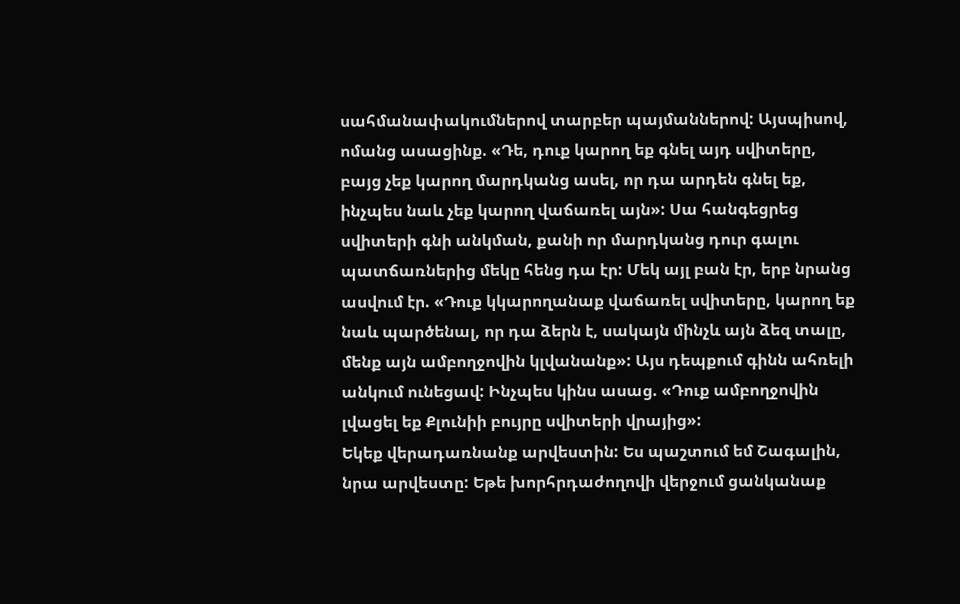սահմանափակումներով տարբեր պայմաններով: Այսպիսով, ոմանց ասացինք. «Դե, դուք կարող եք գնել այդ սվիտերը, բայց չեք կարող մարդկանց ասել, որ դա արդեն գնել եք, ինչպես նաև չեք կարող վաճառել այն»: Սա հանգեցրեց սվիտերի գնի անկման, քանի որ մարդկանց դուր գալու պատճառներից մեկը հենց դա էր: Մեկ այլ բան էր, երբ նրանց ասվում էր. «Դուք կկարողանաք վաճառել սվիտերը, կարող եք նաև պարծենալ, որ դա ձերն է, սակայն մինչև այն ձեզ տալը, մենք այն ամբողջովին կլվանանք»: Այս դեպքում գինն ահռելի անկում ունեցավ: Ինչպես կինս ասաց. «Դուք ամբողջովին լվացել եք Քլունիի բույրը սվիտերի վրայից»:
Եկեք վերադառնանք արվեստին: Ես պաշտում եմ Շագալին, նրա արվեստը: Եթե խորհրդաժողովի վերջում ցանկանաք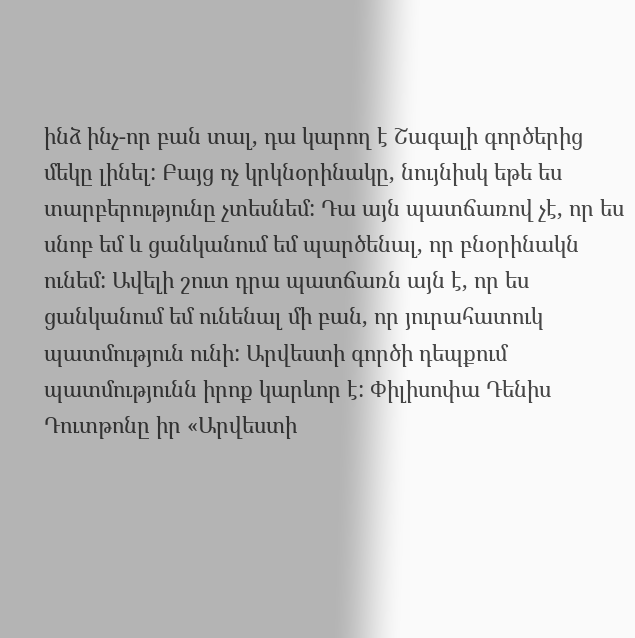ինձ ինչ-որ բան տալ, դա կարող է Շագալի գործերից մեկը լինել: Բայց ոչ կրկնօրինակը, նույնիսկ եթե ես տարբերությունը չտեսնեմ: Դա այն պատճառով չէ, որ ես սնոբ եմ և ցանկանում եմ պարծենալ, որ բնօրինակն ունեմ: Ավելի շուտ դրա պատճառն այն է, որ ես ցանկանում եմ ունենալ մի բան, որ յուրահատուկ պատմություն ունի: Արվեստի գործի դեպքում պատմությունն իրոք կարևոր է: Փիլիսոփա Դենիս Դուտթոնը իր «Արվեստի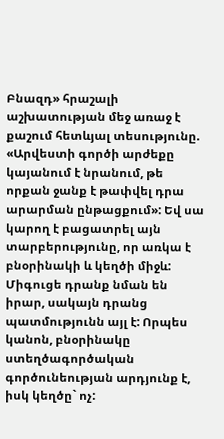Բնազդ» հրաշալի աշխատության մեջ առաջ է քաշում հետևյալ տեսությունը. «Արվեստի գործի արժեքը կայանում է նրանում, թե որքան ջանք է թափվել դրա արարման ընթացքում»: Եվ սա կարող է բացատրել այն տարբերությունը, որ առկա է բնօրինակի և կեղծի միջև: Միգուցե դրանք նման են իրար, սակայն դրանց պատմությունն այլ է: Որպես կանոն, բնօրինակը ստեղծագործական գործունեության արդյունք է, իսկ կեղծը` ոչ: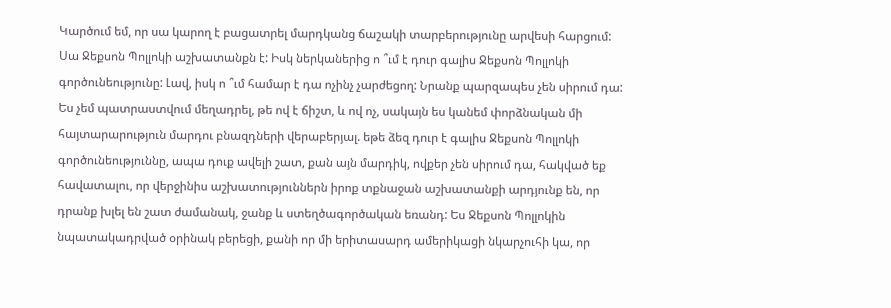Կարծում եմ, որ սա կարող է բացատրել մարդկանց ճաշակի տարբերությունը արվեսի հարցում:
Սա Ջեքսոն Պոլլոկի աշխատանքն է: Իսկ ներկաներից ո ՞ւմ է դուր գալիս Ջեքսոն Պոլլոկի գործունեությունը: Լավ, իսկ ո ՞ւմ համար է դա ոչինչ չարժեցող: Նրանք պարզապես չեն սիրում դա: Ես չեմ պատրաստվում մեղադրել, թե ով է ճիշտ, և ով ոչ, սակայն ես կանեմ փորձնական մի հայտարարություն մարդու բնազդների վերաբերյալ. եթե ձեզ դուր է գալիս Ջեքսոն Պոլլոկի գործունեություննը, ապա դուք ավելի շատ, քան այն մարդիկ, ովքեր չեն սիրում դա, հակված եք հավատալու, որ վերջինիս աշխատություններն իրոք տքնաջան աշխատանքի արդյունք են, որ դրանք խլել են շատ ժամանակ, ջանք և ստեղծագործական եռանդ: Ես Ջեքսոն Պոլլոկին նպատակադրված օրինակ բերեցի, քանի որ մի երիտասարդ ամերիկացի նկարչուհի կա, որ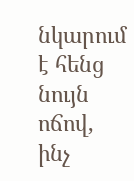նկարում է հենց նույն ոճով, ինչ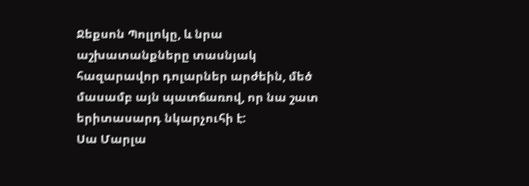Ջեքսոն Պոլլոկը, և նրա աշխատանքները տասնյակ հազարավոր դոլարներ արժեին, մեծ մասամբ այն պատճառով, որ նա շատ երիտասարդ նկարչուհի է:
Սա Մարլա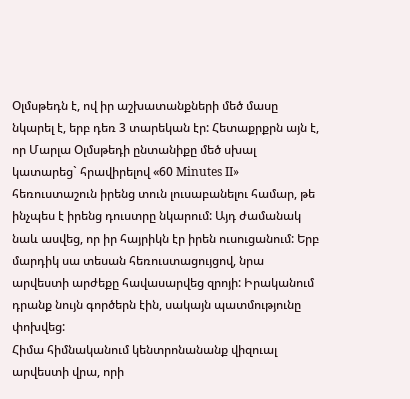Օլմսթեդն է, ով իր աշխատանքների մեծ մասը նկարել է, երբ դեռ 3 տարեկան էր: Հետաքրքրն այն է, որ Մարլա Օլմսթեդի ընտանիքը մեծ սխալ կատարեց` հրավիրելով «60 Minutes II» հեռուստաշուն իրենց տուն լուսաբանելու համար, թե ինչպես է իրենց դուստրը նկարում: Այդ ժամանակ նաև ասվեց, որ իր հայրիկն էր իրեն ուսուցանում: Երբ մարդիկ սա տեսան հեռուստացույցով, նրա արվեստի արժեքը հավասարվեց զրոյի: Իրականում դրանք նույն գործերն էին, սակայն պատմությունը փոխվեց:
Հիմա հիմնականում կենտրոնանանք վիզուալ արվեստի վրա, որի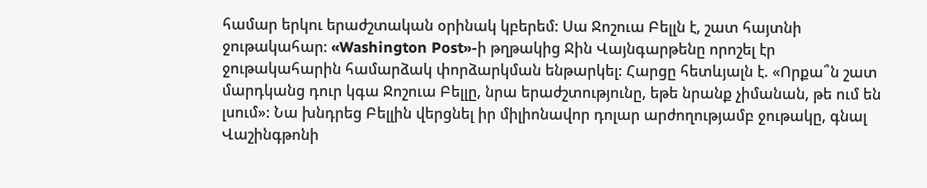համար երկու երաժշտական օրինակ կբերեմ: Սա Ջոշուա Բելլն է, շատ հայտնի ջութակահար: «Washington Post»-ի թղթակից Ջին Վայնգարթենը որոշել էր ջութակահարին համարձակ փորձարկման ենթարկել: Հարցը հետևյալն է. «Որքա՞ն շատ մարդկանց դուր կգա Ջոշուա Բելլը, նրա երաժշտությունը, եթե նրանք չիմանան, թե ում են լսում»: Նա խնդրեց Բելլին վերցնել իր միլիոնավոր դոլար արժողությամբ ջութակը, գնալ Վաշինգթոնի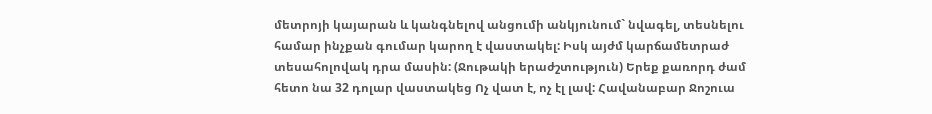մետրոյի կայարան և կանգնելով անցումի անկյունում` նվագել, տեսնելու համար ինչքան գումար կարող է վաստակել: Իսկ այժմ կարճամետրաժ տեսահոլովակ դրա մասին: (Ջութակի երաժշտություն) Երեք քառորդ ժամ հետո նա 32 դոլար վաստակեց Ոչ վատ է, ոչ էլ լավ: Հավանաբար Ջոշուա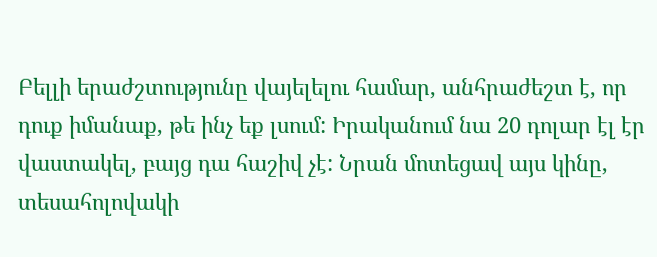Բելլի երաժշտությունը վայելելու համար, անհրաժեշտ է, որ դուք իմանաք, թե ինչ եք լսում: Իրականում նա 20 դոլար էլ էր վաստակել, բայց դա հաշիվ չէ: Նրան մոտեցավ այս կինը, տեսահոլովակի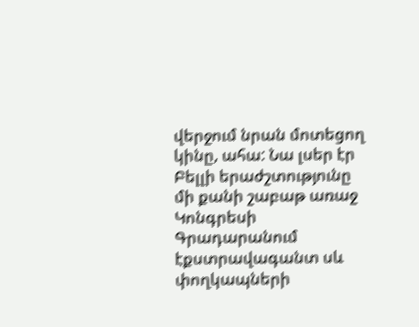վերջում նրան մոտեցող կինը, ահա: Նա լսեր էր Բելլի երաժշտությունը մի քանի շաբաթ առաջ Կոնգրեսի Գրադարանում էքստրավագանտ սև փողկապների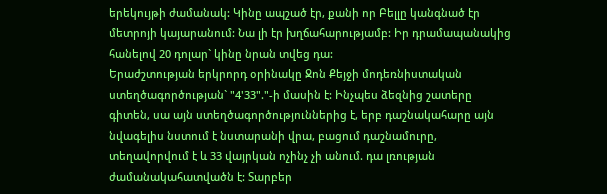երեկույթի ժամանակ: Կինը ապշած էր, քանի որ Բելլը կանգնած էր մետրոյի կայարանում: Նա լի էր խղճահարությամբ: Իր դրամապանակից հանելով 20 դոլար` կինը նրան տվեց դա:
Երաժշտության երկրորդ օրինակը Ջոն Քեյջի մոդեռնիստական ստեղծագործության` "4'33"."-ի մասին է: Ինչպես ձեզնից շատերը գիտեն, սա այն ստեղծագործություններից է, երբ դաշնակահարը այն նվագելիս նստում է նստարանի վրա, բացում դաշնամուրը, տեղավորվում է և 33 վայրկան ոչինչ չի անում. դա լռության ժամանակահատվածն է: Տարբեր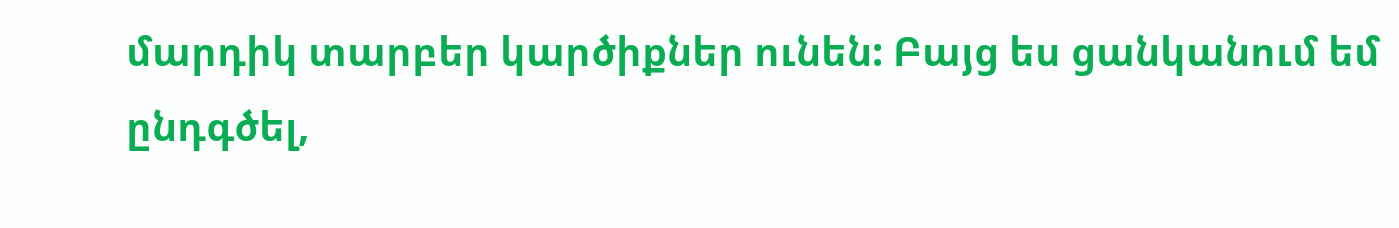մարդիկ տարբեր կարծիքներ ունեն: Բայց ես ցանկանում եմ ընդգծել,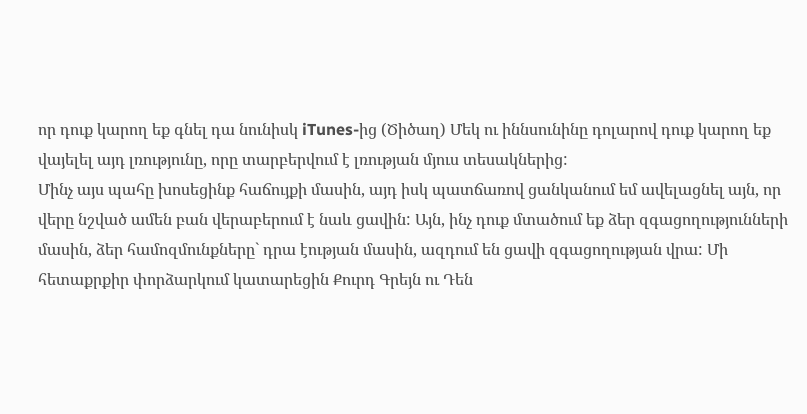որ դուք կարող եք գնել դա նունիսկ iTunes-ից (Ծիծաղ) Մեկ ու իննսունինը դոլարով դուք կարող եք վայելել այդ լռությունը, որը տարբերվում է լռության մյուս տեսակներից:
Մինչ այս պահը խոսեցինք հաճույքի մասին, այդ իսկ պատճառով ցանկանում եմ ավելացնել այն, որ վերը նշված ամեն բան վերաբերում է նաև ցավին: Այն, ինչ դուք մտածում եք ձեր զգացողությունների մասին, ձեր համոզմունքները` դրա էության մասին, ազդում են ցավի զգացողության վրա: Մի հետաքրքիր փորձարկում կատարեցին Քուրդ Գրեյն ու Դեն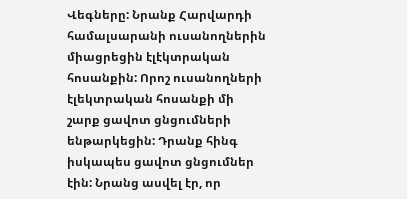Վեգները: Նրանք Հարվարդի համալսարանի ուսանողներին միացրեցին էլէկտրական հոսանքին: Որոշ ուսանողների էլեկտրական հոսանքի մի շարք ցավոտ ցնցումների ենթարկեցին: Դրանք հինգ իսկապես ցավոտ ցնցումներ էին: Նրանց ասվել էր, որ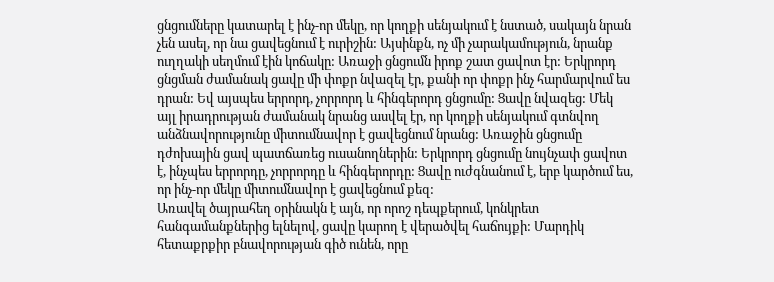ցնցումները կատարել է ինչ-որ մեկը, որ կողքի սենյակում է նստած, սակայն նրան չեն ասել, որ նա ցավեցնում է ուրիշին: Այսինքն, ոչ մի չարակամություն, նրանք ուղղակի սեղմում էին կոճակը: Առաջի ցնցումն իրոք շատ ցավոտ էր: Երկրորդ ցնցման ժամանակ ցավը մի փոքր նվազել էր, քանի որ փոքր ինչ հարմարվում ես դրան: Եվ այսպես երրորդ, չորրորդ և հինգերորդ ցնցումը: Ցավը նվազեց: Մեկ այլ իրադրության ժամանակ նրանց ասվել էր, որ կողքի սենյակում գտնվող անձնավորությունը միտումնավոր է ցավեցնում նրանց: Առաջին ցնցումը դժոխային ցավ պատճառեց ուսանողներին: Երկրորդ ցնցումը նույնչափ ցավոտ է, ինչպես երրորդը, չորրորդը և հինգերորդը: Ցավը ուժգնանում է, երբ կարծում ես, որ ինչ-որ մեկը միտումնավոր է ցավեցնում քեզ:
Առավել ծայրահեղ օրինակն է այն, որ որոշ դեպքերում, կոնկրետ հանգամանքներից ելնելով, ցավը կարող է վերածվել հաճույքի: Մարդիկ հետաքրքիր բնավորության գիծ ունեն, որը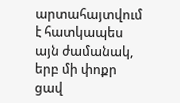արտահայտվում է հատկապես այն ժամանակ, երբ մի փոքր ցավ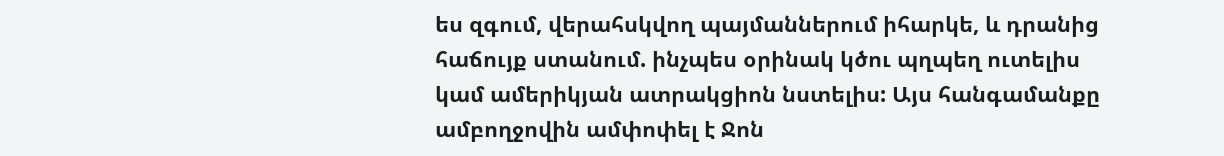ես զգում, վերահսկվող պայմաններում իհարկե, և դրանից հաճույք ստանում. ինչպես օրինակ կծու պղպեղ ուտելիս կամ ամերիկյան ատրակցիոն նստելիս: Այս հանգամանքը ամբողջովին ամփոփել է Ջոն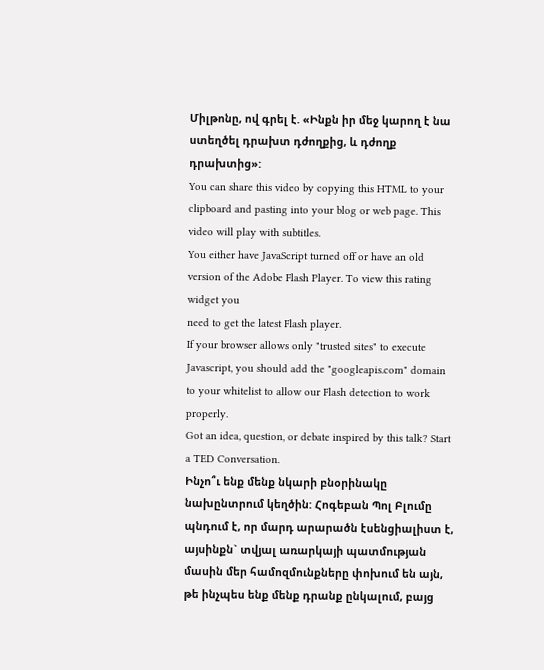Միլթոնը, ով գրել է. «Ինքն իր մեջ կարող է նա ստեղծել դրախտ դժողքից, և դժողք դրախտից»:
You can share this video by copying this HTML to your clipboard and pasting into your blog or web page. This video will play with subtitles.
You either have JavaScript turned off or have an old version of the Adobe Flash Player. To view this rating widget you
need to get the latest Flash player.
If your browser allows only "trusted sites" to execute Javascript, you should add the "googleapis.com" domain to your whitelist to allow our Flash detection to work properly.
Got an idea, question, or debate inspired by this talk? Start a TED Conversation.
Ինչո՞ւ ենք մենք նկարի բնօրինակը նախընտրում կեղծին: Հոգեբան Պոլ Բլումը պնդում է, որ մարդ արարածն էսենցիալիստ է, այսինքն` տվյալ առարկայի պատմության մասին մեր համոզմունքները փոխում են այն, թե ինչպես ենք մենք դրանք ընկալում, բայց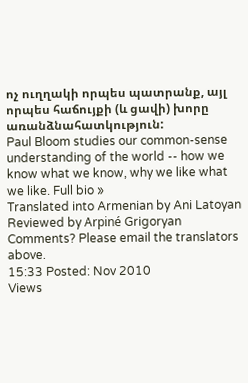ոչ ուղղակի որպես պատրանք, այլ որպես հաճույքի (և ցավի) խորը առանձնահատկություն:
Paul Bloom studies our common-sense understanding of the world -- how we know what we know, why we like what we like. Full bio »
Translated into Armenian by Ani Latoyan
Reviewed by Arpiné Grigoryan
Comments? Please email the translators above.
15:33 Posted: Nov 2010
Views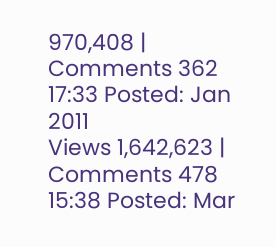970,408 | Comments 362
17:33 Posted: Jan 2011
Views 1,642,623 | Comments 478
15:38 Posted: Mar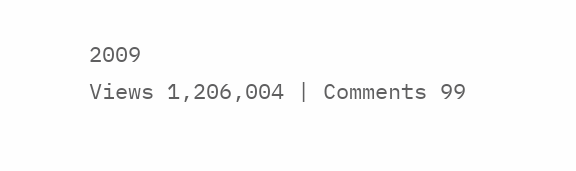2009
Views 1,206,004 | Comments 99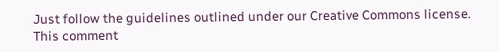Just follow the guidelines outlined under our Creative Commons license.
This comment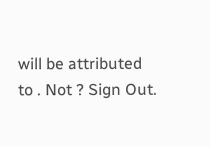will be attributed to . Not ? Sign Out.